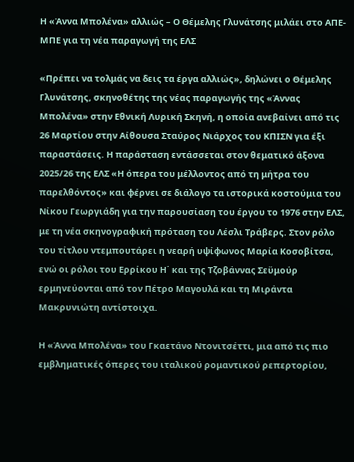Η «Άννα Μπολένα» αλλιώς – Ο Θέμελης Γλυνάτσης μιλάει στο ΑΠΕ-ΜΠΕ για τη νέα παραγωγή της ΕΛΣ

«Πρέπει να τολμάς να δεις τα έργα αλλιώς», δηλώνει ο Θέμελης Γλυνάτσης, σκηνοθέτης της νέας παραγωγής της «Άννας Μπολένα» στην Εθνική Λυρική Σκηνή, η οποία ανεβαίνει από τις 26 Μαρτίου στην Αίθουσα Σταύρος Νιάρχος του ΚΠΙΣΝ για έξι παραστάσεις. Η παράσταση εντάσσεται στον θεματικό άξονα 2025/26 της ΕΛΣ «Η όπερα του μέλλοντος από τη μήτρα του παρελθόντος» και φέρνει σε διάλογο τα ιστορικά κοστούμια του Νίκου Γεωργιάδη για την παρουσίαση του έργου το 1976 στην ΕΛΣ, με τη νέα σκηνογραφική πρόταση του Λέσλι Τράβερς. Στον ρόλο του τίτλου ντεμπουτάρει η νεαρή υψίφωνος Μαρία Κοσοβίτσα, ενώ οι ρόλοι του Ερρίκου Η΄ και της Τζοβάννας Σεϋμούρ ερμηνεύονται από τον Πέτρο Μαγουλά και τη Μιράντα Μακρυνιώτη αντίστοιχα.

Η «Άννα Μπολένα» του Γκαετάνο Ντονιτσέττι, μια από τις πιο εμβληματικές όπερες του ιταλικού ρομαντικού ρεπερτορίου,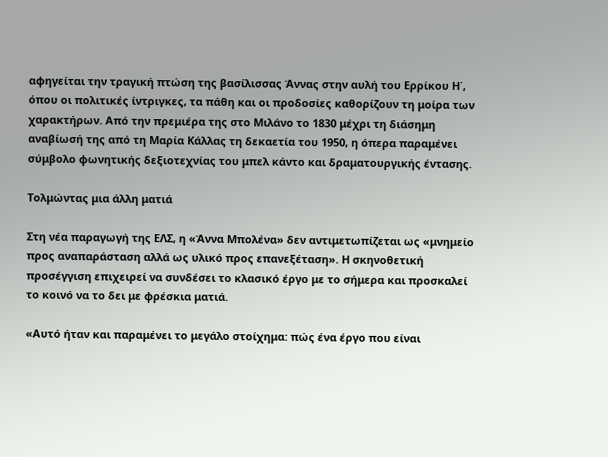αφηγείται την τραγική πτώση της βασίλισσας Άννας στην αυλή του Ερρίκου Η΄, όπου οι πολιτικές ίντριγκες, τα πάθη και οι προδοσίες καθορίζουν τη μοίρα των χαρακτήρων. Από την πρεμιέρα της στο Μιλάνο το 1830 μέχρι τη διάσημη αναβίωσή της από τη Μαρία Κάλλας τη δεκαετία του 1950, η όπερα παραμένει σύμβολο φωνητικής δεξιοτεχνίας του μπελ κάντο και δραματουργικής έντασης.

Τολμώντας μια άλλη ματιά

Στη νέα παραγωγή της ΕΛΣ, η «Άννα Μπολένα» δεν αντιμετωπίζεται ως «μνημείο προς αναπαράσταση αλλά ως υλικό προς επανεξέταση». Η σκηνοθετική προσέγγιση επιχειρεί να συνδέσει το κλασικό έργο με το σήμερα και προσκαλεί το κοινό να το δει με φρέσκια ματιά.

«Αυτό ήταν και παραμένει το μεγάλο στοίχημα: πώς ένα έργο που είναι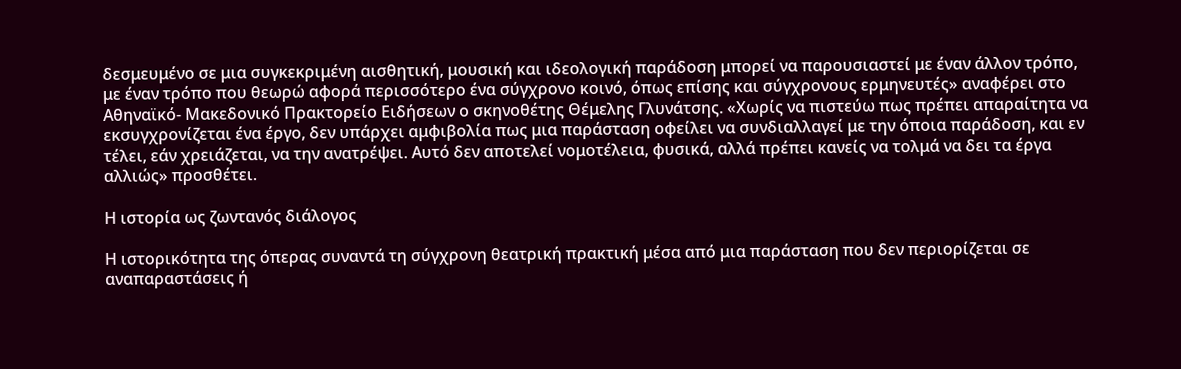δεσμευμένο σε μια συγκεκριμένη αισθητική, μουσική και ιδεολογική παράδοση μπορεί να παρουσιαστεί με έναν άλλον τρόπο, με έναν τρόπο που θεωρώ αφορά περισσότερο ένα σύγχρονο κοινό, όπως επίσης και σύγχρονους ερμηνευτές» αναφέρει στο Αθηναϊκό- Μακεδονικό Πρακτορείο Ειδήσεων ο σκηνοθέτης Θέμελης Γλυνάτσης. «Χωρίς να πιστεύω πως πρέπει απαραίτητα να εκσυγχρονίζεται ένα έργο, δεν υπάρχει αμφιβολία πως μια παράσταση οφείλει να συνδιαλλαγεί με την όποια παράδοση, και εν τέλει, εάν χρειάζεται, να την ανατρέψει. Αυτό δεν αποτελεί νομοτέλεια, φυσικά, αλλά πρέπει κανείς να τολμά να δει τα έργα αλλιώς» προσθέτει.

Η ιστορία ως ζωντανός διάλογος

Η ιστορικότητα της όπερας συναντά τη σύγχρονη θεατρική πρακτική μέσα από μια παράσταση που δεν περιορίζεται σε αναπαραστάσεις ή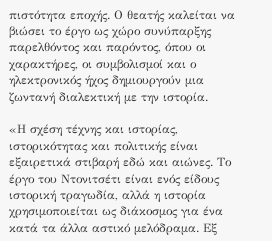πιστότητα εποχής. Ο θεατής καλείται να βιώσει το έργο ως χώρο συνύπαρξης παρελθόντος και παρόντος, όπου οι χαρακτήρες, οι συμβολισμοί και ο ηλεκτρονικός ήχος δημιουργούν μια ζωντανή διαλεκτική με την ιστορία.

«Η σχέση τέχνης και ιστορίας, ιστορικότητας και πολιτικής είναι εξαιρετικά στιβαρή εδώ και αιώνες. Το έργο του Ντονιτσέτι είναι ενός είδους ιστορική τραγωδία, αλλά η ιστορία χρησιμοποιείται ως διάκοσμος για ένα κατά τα άλλα αστικό μελόδραμα. Εξ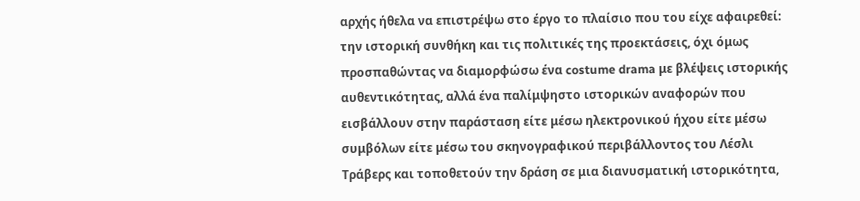αρχής ήθελα να επιστρέψω στο έργο το πλαίσιο που του είχε αφαιρεθεί: την ιστορική συνθήκη και τις πολιτικές της προεκτάσεις, όχι όμως προσπαθώντας να διαμορφώσω ένα costume drama με βλέψεις ιστορικής αυθεντικότητας, αλλά ένα παλίμψηστο ιστορικών αναφορών που εισβάλλουν στην παράσταση είτε μέσω ηλεκτρονικού ήχου είτε μέσω συμβόλων είτε μέσω του σκηνογραφικού περιβάλλοντος του Λέσλι Τράβερς και τοποθετούν την δράση σε μια διανυσματική ιστορικότητα,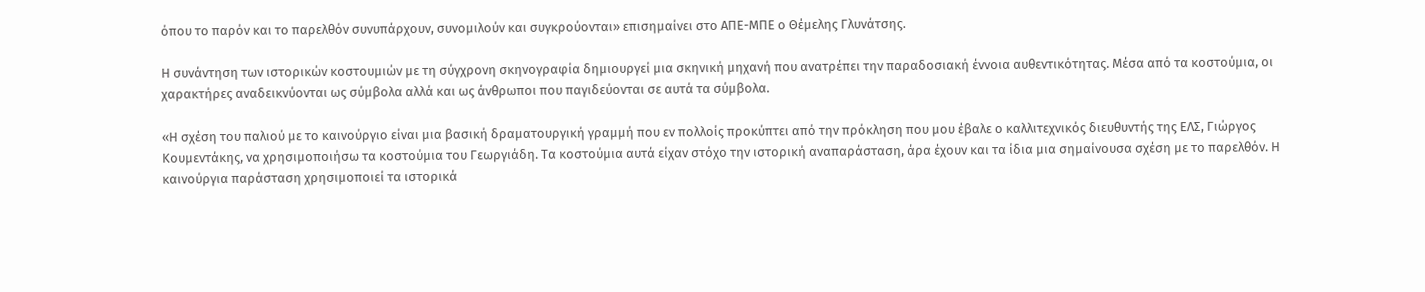όπου το παρόν και το παρελθόν συνυπάρχουν, συνομιλούν και συγκρούονται» επισημαίνει στο ΑΠΕ-ΜΠΕ ο Θέμελης Γλυνάτσης.

Η συνάντηση των ιστορικών κοστουμιών με τη σύγχρονη σκηνογραφία δημιουργεί μια σκηνική μηχανή που ανατρέπει την παραδοσιακή έννοια αυθεντικότητας. Μέσα από τα κοστούμια, οι χαρακτήρες αναδεικνύονται ως σύμβολα αλλά και ως άνθρωποι που παγιδεύονται σε αυτά τα σύμβολα.

«Η σχέση του παλιού με το καινούργιο είναι μια βασική δραματουργική γραμμή που εν πολλοίς προκύπτει από την πρόκληση που μου έβαλε ο καλλιτεχνικός διευθυντής της ΕΛΣ, Γιώργος Κουμεντάκης, να χρησιμοποιήσω τα κοστούμια του Γεωργιάδη. Τα κοστούμια αυτά είχαν στόχο την ιστορική αναπαράσταση, άρα έχουν και τα ίδια μια σημαίνουσα σχέση με το παρελθόν. Η καινούργια παράσταση χρησιμοποιεί τα ιστορικά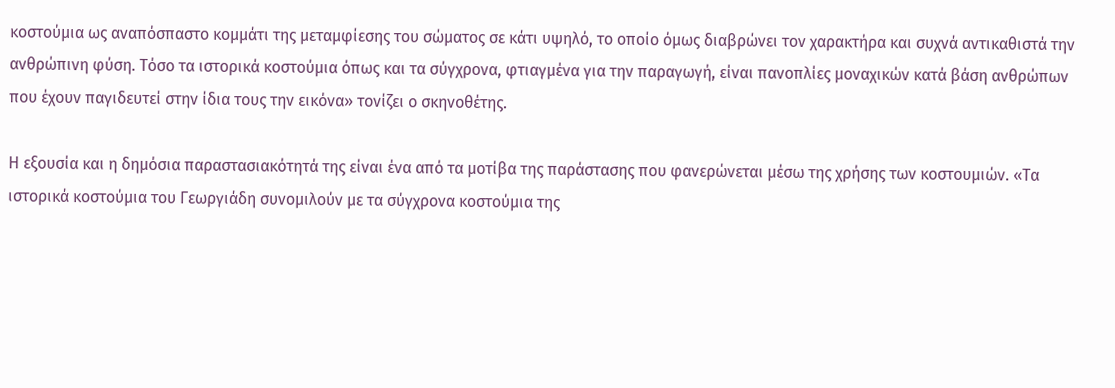κοστούμια ως αναπόσπαστο κομμάτι της μεταμφίεσης του σώματος σε κάτι υψηλό, το οποίο όμως διαβρώνει τον χαρακτήρα και συχνά αντικαθιστά την ανθρώπινη φύση. Τόσο τα ιστορικά κοστούμια όπως και τα σύγχρονα, φτιαγμένα για την παραγωγή, είναι πανοπλίες μοναχικών κατά βάση ανθρώπων που έχουν παγιδευτεί στην ίδια τους την εικόνα» τονίζει ο σκηνοθέτης.

Η εξουσία και η δημόσια παραστασιακότητά της είναι ένα από τα μοτίβα της παράστασης που φανερώνεται μέσω της χρήσης των κοστουμιών. «Τα ιστορικά κοστούμια του Γεωργιάδη συνομιλούν με τα σύγχρονα κοστούμια της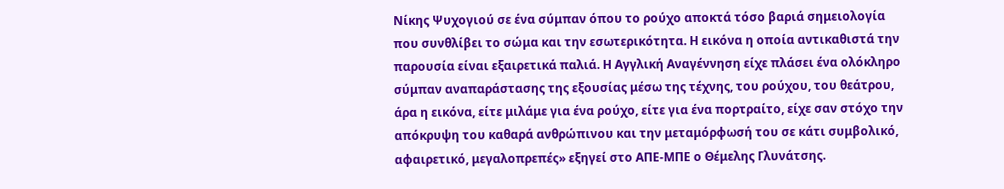Νίκης Ψυχογιού σε ένα σύμπαν όπου το ρούχο αποκτά τόσο βαριά σημειολογία που συνθλίβει το σώμα και την εσωτερικότητα. Η εικόνα η οποία αντικαθιστά την παρουσία είναι εξαιρετικά παλιά. Η Αγγλική Αναγέννηση είχε πλάσει ένα ολόκληρο σύμπαν αναπαράστασης της εξουσίας μέσω της τέχνης, του ρούχου, του θεάτρου, άρα η εικόνα, είτε μιλάμε για ένα ρούχο, είτε για ένα πορτραίτο, είχε σαν στόχο την απόκρυψη του καθαρά ανθρώπινου και την μεταμόρφωσή του σε κάτι συμβολικό, αφαιρετικό, μεγαλοπρεπές» εξηγεί στο ΑΠΕ-ΜΠΕ ο Θέμελης Γλυνάτσης.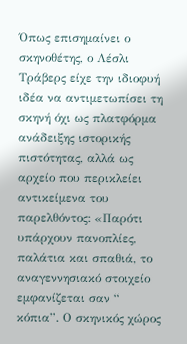Όπως επισημαίνει ο σκηνοθέτης, ο Λέσλι Τράβερς είχε την ιδιοφυή ιδέα να αντιμετωπίσει τη σκηνή όχι ως πλατφόρμα ανάδειξης ιστορικής πιστότητας, αλλά ως αρχείο που περικλείει αντικείμενα του παρελθόντος: «Παρότι υπάρχουν πανοπλίες, παλάτια και σπαθιά, το αναγεννησιακό στοιχείο εμφανίζεται σαν “ κόπια”. Ο σκηνικός χώρος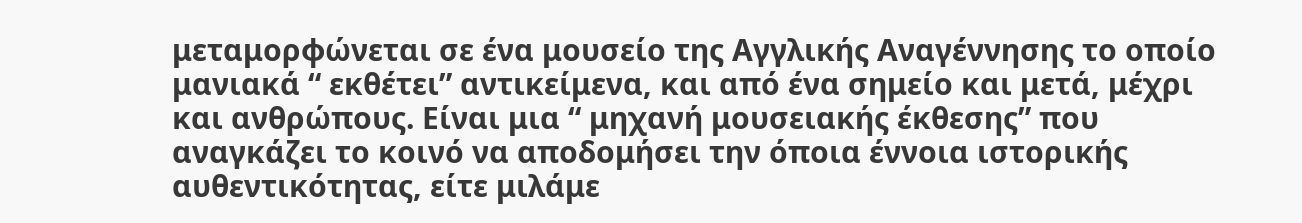μεταμορφώνεται σε ένα μουσείο της Αγγλικής Αναγέννησης το οποίο μανιακά “ εκθέτει” αντικείμενα, και από ένα σημείο και μετά, μέχρι και ανθρώπους. Είναι μια “ μηχανή μουσειακής έκθεσης” που αναγκάζει το κοινό να αποδομήσει την όποια έννοια ιστορικής αυθεντικότητας, είτε μιλάμε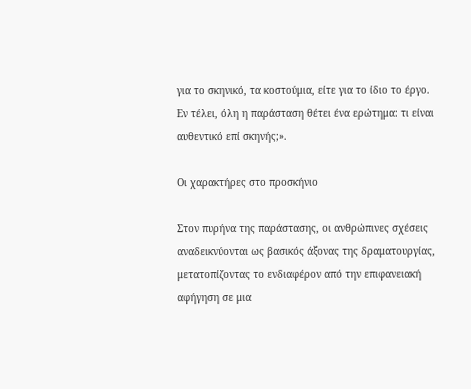για το σκηνικό, τα κοστούμια, είτε για το ίδιο το έργο. Εν τέλει, όλη η παράσταση θέτει ένα ερώτημα: τι είναι αυθεντικό επί σκηνής;».

Οι χαρακτήρες στο προσκήνιο

Στον πυρήνα της παράστασης, οι ανθρώπινες σχέσεις αναδεικνύονται ως βασικός άξονας της δραματουργίας, μετατοπίζοντας το ενδιαφέρον από την επιφανειακή αφήγηση σε μια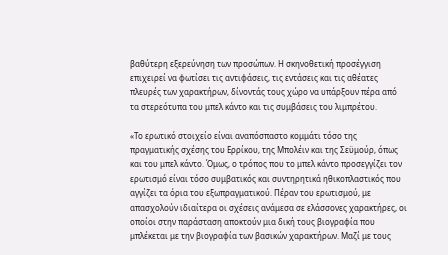βαθύτερη εξερεύνηση των προσώπων. Η σκηνοθετική προσέγγιση επιχειρεί να φωτίσει τις αντιφάσεις, τις εντάσεις και τις αθέατες πλευρές των χαρακτήρων, δίνοντάς τους χώρο να υπάρξουν πέρα από τα στερεότυπα του μπελ κάντο και τις συμβάσεις του λιμπρέτου.

«Το ερωτικό στοιχείο είναι αναπόσπαστο κομμάτι τόσο της πραγματικής σχέσης του Ερρίκου, της Μπολέιν και της Σεϋμούρ, όπως και του μπελ κάντο. Όμως, ο τρόπος που το μπελ κάντο προσεγγίζει τον ερωτισμό είναι τόσο συμβατικός και συντηρητικά ηθικοπλαστικός που αγγίζει τα όρια του εξωπραγματικού. Πέραν του ερωτισμού, με απασχολούν ιδιαίτερα οι σχέσεις ανάμεσα σε ελάσσονες χαρακτήρες, οι οποίοι στην παράσταση αποκτούν μια δική τους βιογραφία που μπλέκεται με την βιογραφία των βασικών χαρακτήρων. Μαζί με τους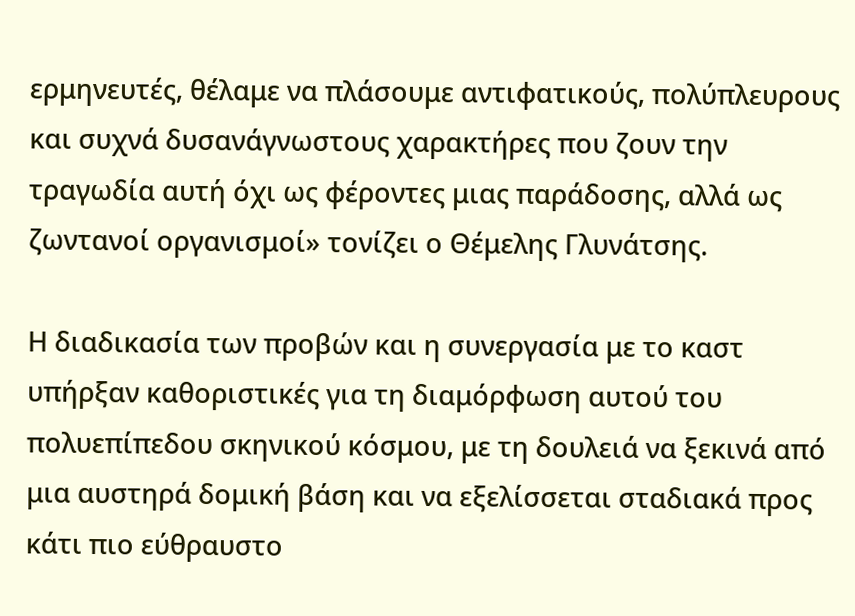ερμηνευτές, θέλαμε να πλάσουμε αντιφατικούς, πολύπλευρους και συχνά δυσανάγνωστους χαρακτήρες που ζουν την τραγωδία αυτή όχι ως φέροντες μιας παράδοσης, αλλά ως ζωντανοί οργανισμοί» τονίζει ο Θέμελης Γλυνάτσης.

Η διαδικασία των προβών και η συνεργασία με το καστ υπήρξαν καθοριστικές για τη διαμόρφωση αυτού του πολυεπίπεδου σκηνικού κόσμου, με τη δουλειά να ξεκινά από μια αυστηρά δομική βάση και να εξελίσσεται σταδιακά προς κάτι πιο εύθραυστο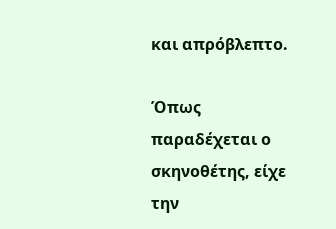και απρόβλεπτο.

Όπως παραδέχεται ο σκηνοθέτης, είχε την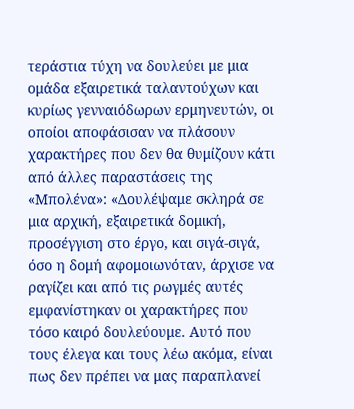τεράστια τύχη να δουλεύει με μια ομάδα εξαιρετικά ταλαντούχων και κυρίως γενναιόδωρων ερμηνευτών, οι οποίοι αποφάσισαν να πλάσουν χαρακτήρες που δεν θα θυμίζουν κάτι από άλλες παραστάσεις της «Μπολένα»: «Δουλέψαμε σκληρά σε μια αρχική, εξαιρετικά δομική, προσέγγιση στο έργο, και σιγά-σιγά, όσο η δομή αφομοιωνόταν, άρχισε να ραγίζει και από τις ρωγμές αυτές εμφανίστηκαν οι χαρακτήρες που τόσο καιρό δουλεύουμε. Αυτό που τους έλεγα και τους λέω ακόμα, είναι πως δεν πρέπει να μας παραπλανεί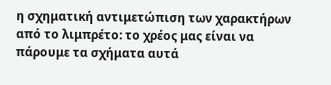η σχηματική αντιμετώπιση των χαρακτήρων από το λιμπρέτο: το χρέος μας είναι να πάρουμε τα σχήματα αυτά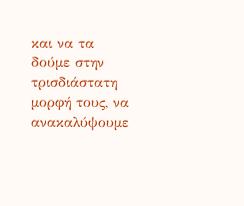και να τα δούμε στην τρισδιάστατη μορφή τους, να ανακαλύψουμε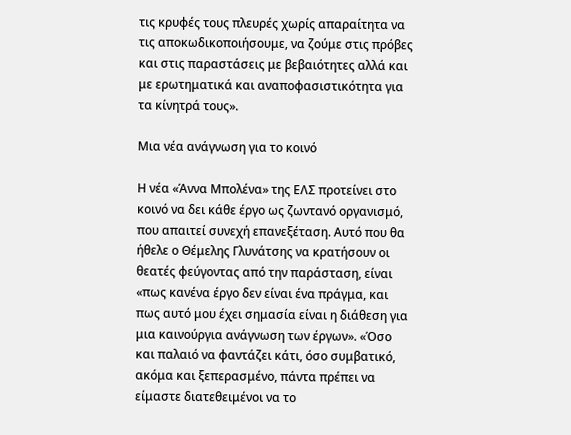τις κρυφές τους πλευρές χωρίς απαραίτητα να τις αποκωδικοποιήσουμε, να ζούμε στις πρόβες και στις παραστάσεις με βεβαιότητες αλλά και με ερωτηματικά και αναποφασιστικότητα για τα κίνητρά τους».

Μια νέα ανάγνωση για το κοινό

Η νέα «Άννα Μπολένα» της ΕΛΣ προτείνει στο κοινό να δει κάθε έργο ως ζωντανό οργανισμό, που απαιτεί συνεχή επανεξέταση. Αυτό που θα ήθελε ο Θέμελης Γλυνάτσης να κρατήσουν οι θεατές φεύγοντας από την παράσταση, είναι «πως κανένα έργο δεν είναι ένα πράγμα, και πως αυτό μου έχει σημασία είναι η διάθεση για μια καινούργια ανάγνωση των έργων». «Όσο και παλαιό να φαντάζει κάτι, όσο συμβατικό, ακόμα και ξεπερασμένο, πάντα πρέπει να είμαστε διατεθειμένοι να το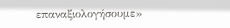επαναξιολογήσουμε»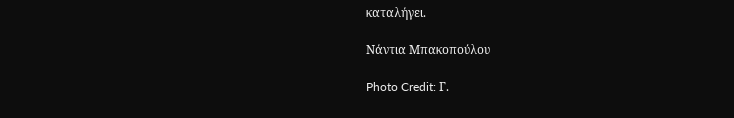καταλήγει.

Νάντια Μπακοπούλου

Photo Credit: Γ.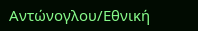Αντώνογλου/Εθνική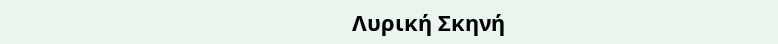Λυρική Σκηνή